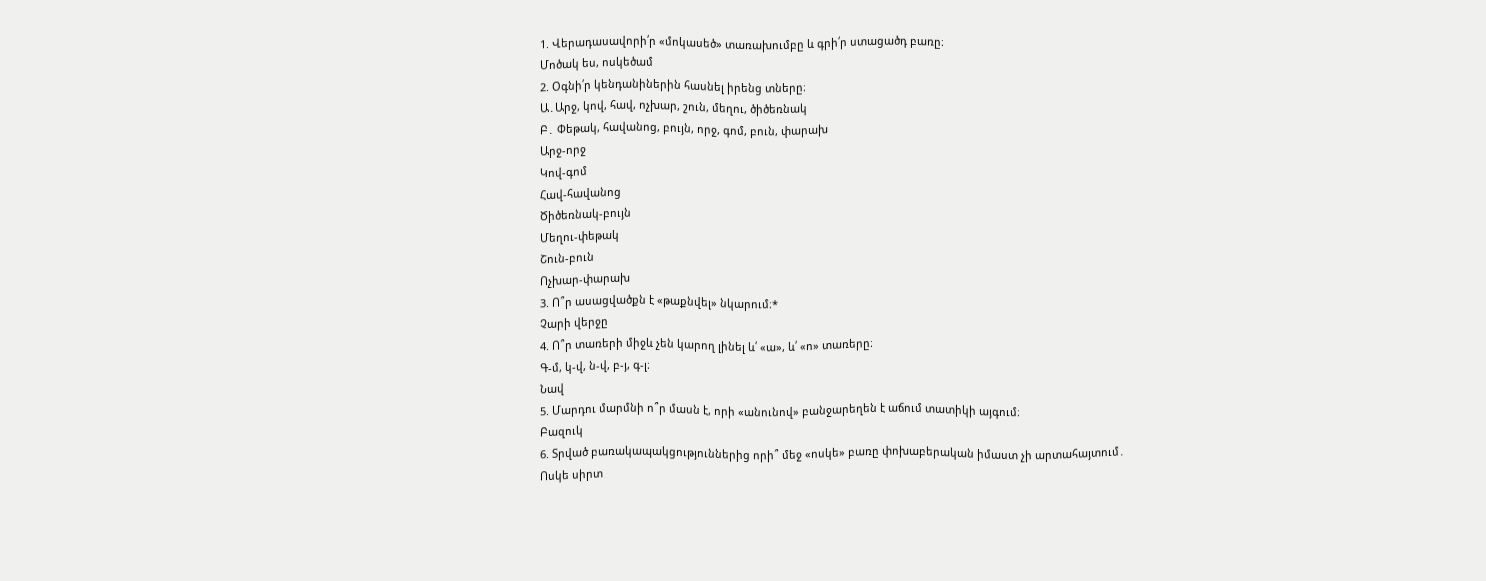1. Վերադասավորի՛ր «մոկասեծ» տառախումբը և գրի՛ր ստացածդ բառը։
Մոծակ ես, ոսկեծամ
2. Օգնի՛ր կենդանիներին հասնել իրենց տները։
Ա․Արջ, կով, հավ, ոչխար, շուն, մեղու, ծիծեռնակ
Բ․ Փեթակ, հավանոց, բույն, որջ, գոմ, բուն, փարախ
Արջ-որջ
Կով-գոմ
Հավ-հավանոց
Ծիծեռնակ-բույն
Մեղու-փեթակ
Շուն-բուն
Ոչխար-փարախ
3. Ո՞ր ասացվածքն է «թաքնվել» նկարում։*
Չարի վերջը
4. Ո՞ր տառերի միջև չեն կարող լինել և՛ «ա», և՛ «ո» տառերը։
Գ-մ, կ-վ, ն-վ, բ-յ, գ-լ։
Նավ
5. Մարդու մարմնի ո՞ր մասն է, որի «անունով» բանջարեղեն է աճում տատիկի այգում։
Բազուկ
6. Տրված բառակապակցություններից որի՞ մեջ «ոսկե» բառը փոխաբերական իմաստ չի արտահայտում․
Ոսկե սիրտ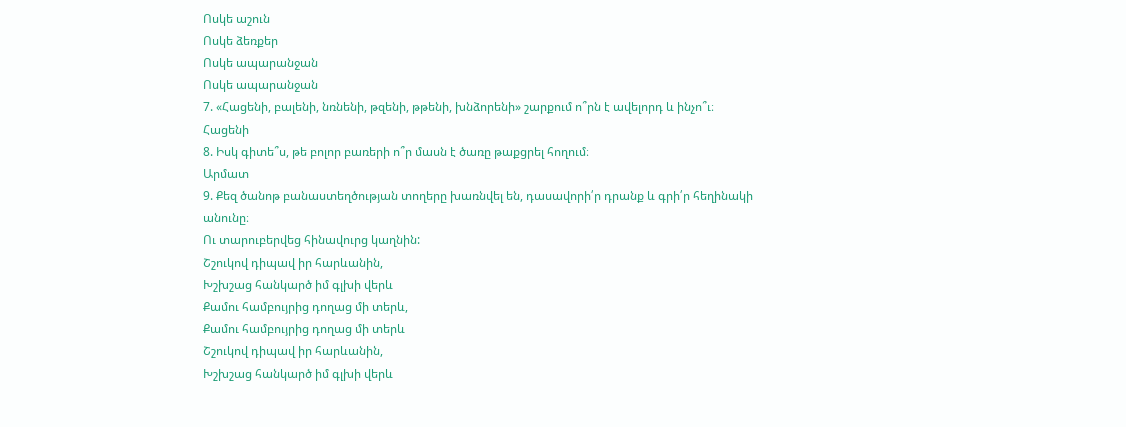Ոսկե աշուն
Ոսկե ձեռքեր
Ոսկե ապարանջան
Ոսկե ապարանջան
7. «Հացենի, բալենի, նռնենի, թզենի, թթենի, խնձորենի» շարքում ո՞րն է ավելորդ և ինչո՞ւ։
Հացենի
8. Իսկ գիտե՞ս, թե բոլոր բառերի ո՞ր մասն է ծառը թաքցրել հողում։
Արմատ
9. Քեզ ծանոթ բանաստեղծության տողերը խառնվել են, դասավորի՛ր դրանք և գրի՛ր հեղինակի անունը։
Ու տարուբերվեց հինավուրց կաղնին:
Շշուկով դիպավ իր հարևանին,
Խշխշաց հանկարծ իմ գլխի վերև
Քամու համբույրից դողաց մի տերև,
Քամու համբույրից դողաց մի տերև
Շշուկով դիպավ իր հարևանին,
Խշխշաց հանկարծ իմ գլխի վերև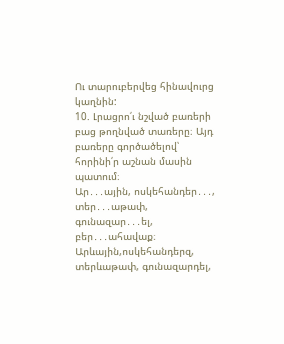Ու տարուբերվեց հինավուրց կաղնին:
10. Լրացրո՛ւ նշված բառերի բաց թողնված տառերը։ Այդ բառերը գործածելով՝ հորինի՛ր աշնան մասին պատում։
Ար․․․ային, ոսկեհանդեր․․․, տեր․․․աթափ, գունազար․․․ել, բեր․․․ահավաք։
Արևային,ոսկեհանդերզ, տերևաթափ, գունազարդել,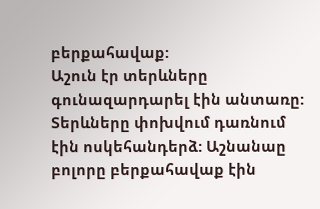բերքահավաք:
Աշուն էր տերևները գունազարդարել էին անտառը: Տերևները փոխվում դառնում էին ոսկեհանդերձ: Աշնանաը բոլորը բերքահավաք էին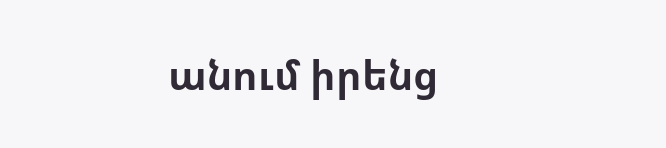անում իրենց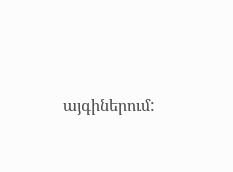այգիներում: